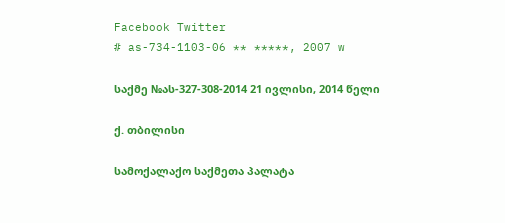Facebook Twitter
# as-734-1103-06 ** *****, 2007 w

საქმე №ას-327-308-2014 21 ივლისი, 2014 წელი

ქ. თბილისი

სამოქალაქო საქმეთა პალატა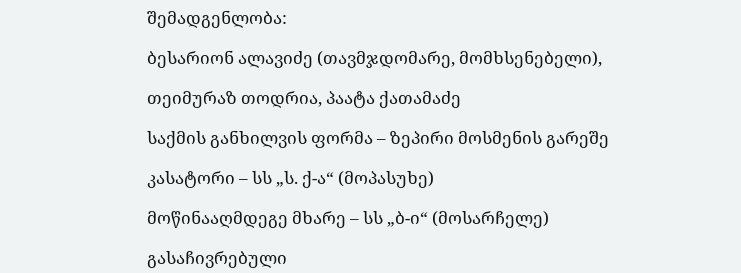შემადგენლობა:

ბესარიონ ალავიძე (თავმჯდომარე, მომხსენებელი),

თეიმურაზ თოდრია, პაატა ქათამაძე

საქმის განხილვის ფორმა – ზეპირი მოსმენის გარეშე

კასატორი – სს „ს. ქ-ა“ (მოპასუხე)

მოწინააღმდეგე მხარე – სს „ბ-ი“ (მოსარჩელე)

გასაჩივრებული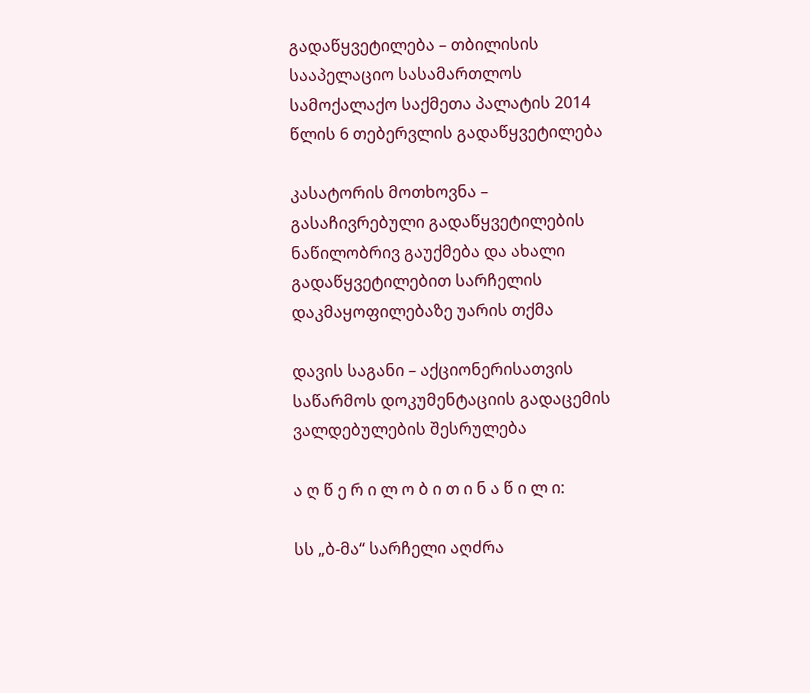გადაწყვეტილება – თბილისის სააპელაციო სასამართლოს სამოქალაქო საქმეთა პალატის 2014 წლის 6 თებერვლის გადაწყვეტილება

კასატორის მოთხოვნა – გასაჩივრებული გადაწყვეტილების ნაწილობრივ გაუქმება და ახალი გადაწყვეტილებით სარჩელის დაკმაყოფილებაზე უარის თქმა

დავის საგანი – აქციონერისათვის საწარმოს დოკუმენტაციის გადაცემის ვალდებულების შესრულება

ა ღ წ ე რ ი ლ ო ბ ი თ ი ნ ა წ ი ლ ი:

სს „ბ-მა“ სარჩელი აღძრა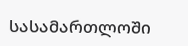სასამართლოში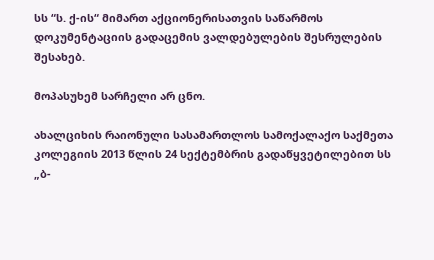სს “ს. ქ-ის“ მიმართ აქციონერისათვის საწარმოს დოკუმენტაციის გადაცემის ვალდებულების შესრულების შესახებ.

მოპასუხემ სარჩელი არ ცნო.

ახალციხის რაიონული სასამართლოს სამოქალაქო საქმეთა კოლეგიის 2013 წლის 24 სექტემბრის გადაწყვეტილებით სს „ბ-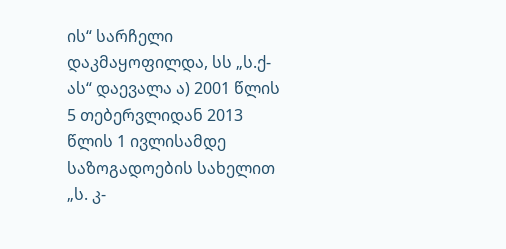ის“ სარჩელი დაკმაყოფილდა, სს „ს.ქ-ას“ დაევალა ა) 2001 წლის 5 თებერვლიდან 2013 წლის 1 ივლისამდე საზოგადოების სახელით „ს. კ-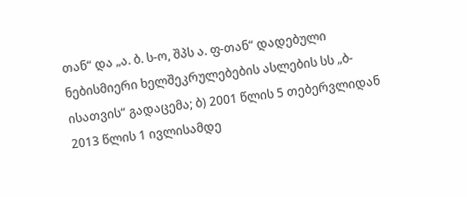თან“ და „ა. ბ. ს-ო, შპს ა. ფ-თან“ დადებული ნებისმიერი ხელშეკრულებების ასლების სს „ბ-ისათვის“ გადაცემა; ბ) 2001 წლის 5 თებერვლიდან 2013 წლის 1 ივლისამდე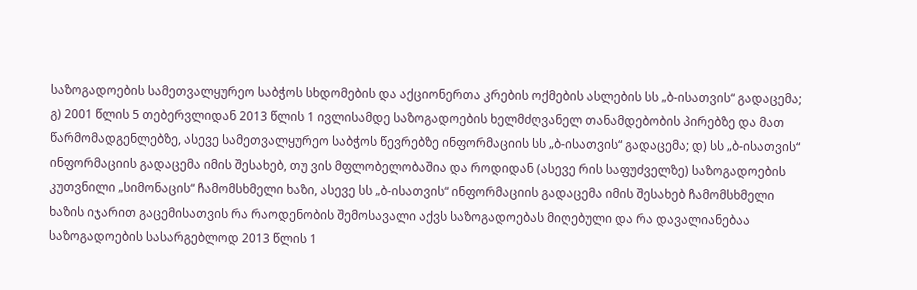საზოგადოების სამეთვალყურეო საბჭოს სხდომების და აქციონერთა კრების ოქმების ასლების სს „ბ-ისათვის“ გადაცემა; გ) 2001 წლის 5 თებერვლიდან 2013 წლის 1 ივლისამდე საზოგადოების ხელმძღვანელ თანამდებობის პირებზე და მათ წარმომადგენლებზე, ასევე სამეთვალყურეო საბჭოს წევრებზე ინფორმაციის სს „ბ-ისათვის“ გადაცემა; დ) სს „ბ-ისათვის“ ინფორმაციის გადაცემა იმის შესახებ, თუ ვის მფლობელობაშია და როდიდან (ასევე რის საფუძველზე) საზოგადოების კუთვნილი „სიმონაცის“ ჩამომსხმელი ხაზი, ასევე სს „ბ-ისათვის“ ინფორმაციის გადაცემა იმის შესახებ ჩამომსხმელი ხაზის იჯარით გაცემისათვის რა რაოდენობის შემოსავალი აქვს საზოგადოებას მიღებული და რა დავალიანებაა საზოგადოების სასარგებლოდ 2013 წლის 1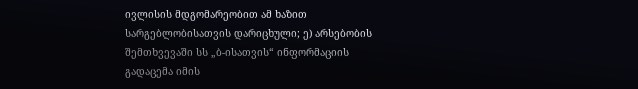ივლისის მდგომარეობით ამ ხაზით სარგებლობისათვის დარიცხული; ე) არსებობის შემთხვევაში სს „ბ-ისათვის“ ინფორმაციის გადაცემა იმის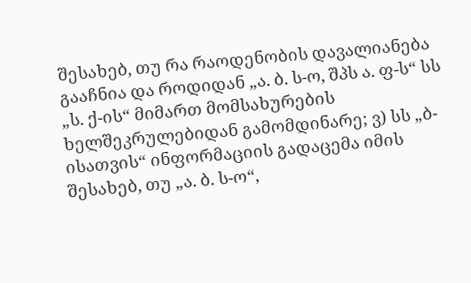შესახებ, თუ რა რაოდენობის დავალიანება გააჩნია და როდიდან „ა. ბ. ს-ო, შპს ა. ფ-ს“ სს „ს. ქ-ის“ მიმართ მომსახურების ხელშეკრულებიდან გამომდინარე; ვ) სს „ბ-ისათვის“ ინფორმაციის გადაცემა იმის შესახებ, თუ „ა. ბ. ს-ო“,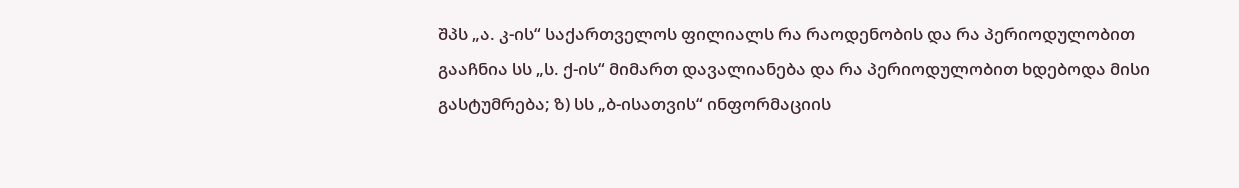შპს „ა. კ-ის“ საქართველოს ფილიალს რა რაოდენობის და რა პერიოდულობით გააჩნია სს „ს. ქ-ის“ მიმართ დავალიანება და რა პერიოდულობით ხდებოდა მისი გასტუმრება; ზ) სს „ბ-ისათვის“ ინფორმაციის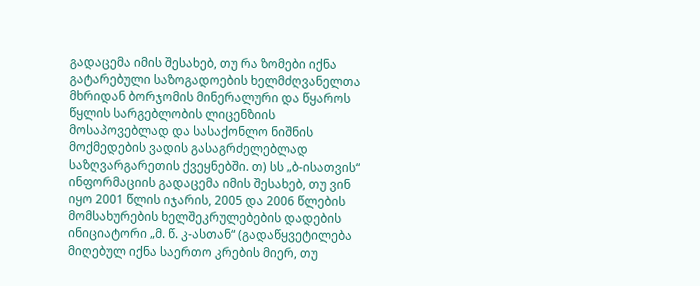გადაცემა იმის შესახებ, თუ რა ზომები იქნა გატარებული საზოგადოების ხელმძღვანელთა მხრიდან ბორჯომის მინერალური და წყაროს წყლის სარგებლობის ლიცენზიის მოსაპოვებლად და სასაქონლო ნიშნის მოქმედების ვადის გასაგრძელებლად საზღვარგარეთის ქვეყნებში. თ) სს „ბ-ისათვის“ ინფორმაციის გადაცემა იმის შესახებ, თუ ვინ იყო 2001 წლის იჯარის, 2005 და 2006 წლების მომსახურების ხელშეკრულებების დადების ინიციატორი „მ. წ. კ-ასთან“ (გადაწყვეტილება მიღებულ იქნა საერთო კრების მიერ, თუ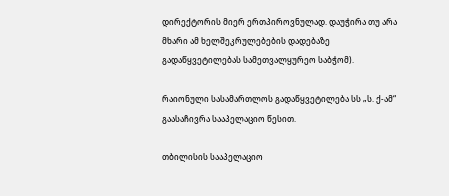დირექტორის მიერ ერთპიროვნულად. დაუჭირა თუ არა მხარი ამ ხელშეკრულებების დადებაზე გადაწყვეტილებას სამეთვალყურეო საბჭომ).

რაიონული სასამართლოს გადაწყვეტილება სს „ს. ქ-ამ“ გაასაჩივრა სააპელაციო წესით.

თბილისის სააპელაციო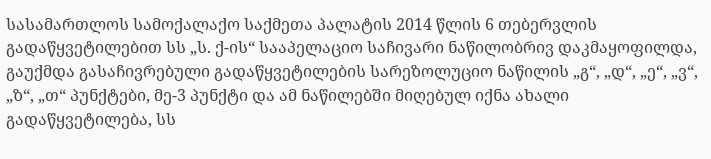სასამართლოს სამოქალაქო საქმეთა პალატის 2014 წლის 6 თებერვლის გადაწყვეტილებით სს „ს. ქ-ის“ სააპელაციო საჩივარი ნაწილობრივ დაკმაყოფილდა, გაუქმდა გასაჩივრებული გადაწყვეტილების სარეზოლუციო ნაწილის „გ“, „დ“, „ე“, „ვ“, „ზ“, „თ“ პუნქტები, მე-3 პუნქტი და ამ ნაწილებში მიღებულ იქნა ახალი გადაწყვეტილება, სს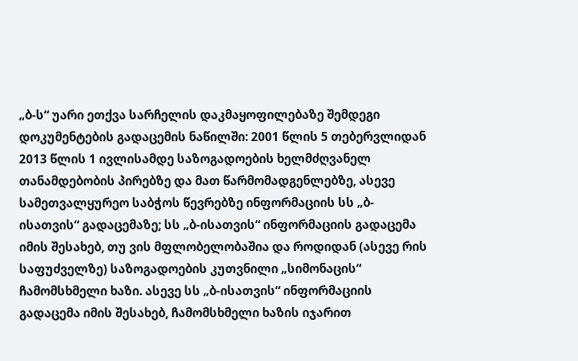„ბ-ს“ უარი ეთქვა სარჩელის დაკმაყოფილებაზე შემდეგი დოკუმენტების გადაცემის ნაწილში: 2001 წლის 5 თებერვლიდან 2013 წლის 1 ივლისამდე საზოგადოების ხელმძღვანელ თანამდებობის პირებზე და მათ წარმომადგენლებზე, ასევე სამეთვალყურეო საბჭოს წევრებზე ინფორმაციის სს „ბ-ისათვის“ გადაცემაზე; სს „ბ-ისათვის“ ინფორმაციის გადაცემა იმის შესახებ, თუ ვის მფლობელობაშია და როდიდან (ასევე რის საფუძველზე) საზოგადოების კუთვნილი „სიმონაცის“ ჩამომსხმელი ხაზი. ასევე სს „ბ-ისათვის“ ინფორმაციის გადაცემა იმის შესახებ, ჩამომსხმელი ხაზის იჯარით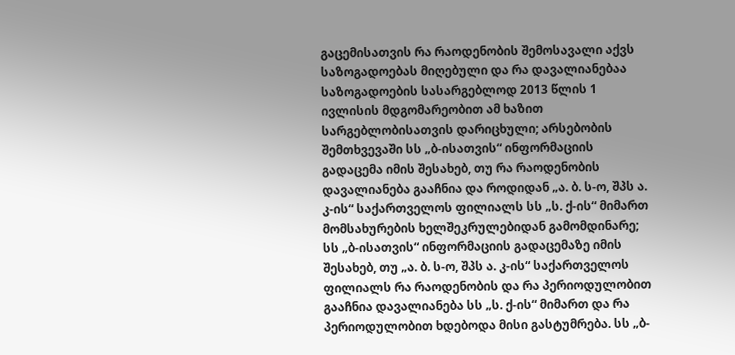გაცემისათვის რა რაოდენობის შემოსავალი აქვს საზოგადოებას მიღებული და რა დავალიანებაა საზოგადოების სასარგებლოდ 2013 წლის 1 ივლისის მდგომარეობით ამ ხაზით სარგებლობისათვის დარიცხული; არსებობის შემთხვევაში სს „ბ-ისათვის“ ინფორმაციის გადაცემა იმის შესახებ, თუ რა რაოდენობის დავალიანება გააჩნია და როდიდან „ა. ბ. ს-ო, შპს ა. კ-ის“ საქართველოს ფილიალს სს „ს. ქ-ის“ მიმართ მომსახურების ხელშეკრულებიდან გამომდინარე; სს „ბ-ისათვის“ ინფორმაციის გადაცემაზე იმის შესახებ, თუ „ა. ბ. ს-ო, შპს ა. კ-ის“ საქართველოს ფილიალს რა რაოდენობის და რა პერიოდულობით გააჩნია დავალიანება სს „ს. ქ-ის“ მიმართ და რა პერიოდულობით ხდებოდა მისი გასტუმრება. სს „ბ-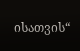ისათვის“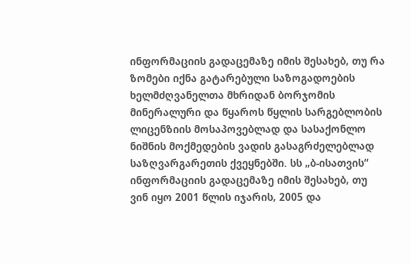ინფორმაციის გადაცემაზე იმის შესახებ, თუ რა ზომები იქნა გატარებული საზოგადოების ხელმძღვანელთა მხრიდან ბორჯომის მინერალური და წყაროს წყლის სარგებლობის ლიცენზიის მოსაპოვებლად და სასაქონლო ნიშნის მოქმედების ვადის გასაგრძელებლად საზღვარგარეთის ქვეყნებში. სს „ბ-ისათვის“ ინფორმაციის გადაცემაზე იმის შესახებ, თუ ვინ იყო 2001 წლის იჯარის, 2005 და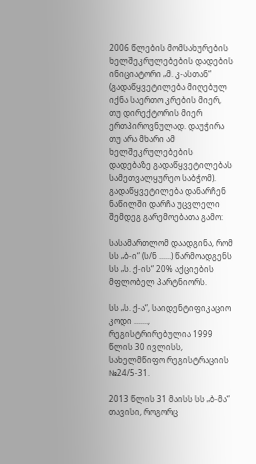2006 წლების მომსახურების ხელშეკრულებების დადების ინიციატორი „მ. კ-ასთან“ (გადაწყვეტილება მიღებულ იქნა საერთო კრების მიერ, თუ დირექტორის მიერ ერთპიროვნულად. დაუჭირა თუ არა მხარი ამ ხელშეკრულებების დადებაზე გადაწყვეტილებას სამეთვალყურეო საბჭომ). გადაწყვეტილება დანარჩენ ნაწილში დარჩა უცვლელი შემდეგ გარემოებათა გამო:

სასამართლომ დაადგინა, რომ სს „ბ-ი“ (ს/ნ ......) წარმოადგენს სს „ს. ქ-ის“ 20% აქციების მფლობელ პარტნიორს.

სს „ს. ქ-ა“, საიდენტიფიკაციო კოდი ......., რეგისტრირებულია 1999 წლის 30 ივლისს, სახელმწიფო რეგისტრაციის №24/5-31.

2013 წლის 31 მაისს სს „ბ-მა“ თავისი, როგორც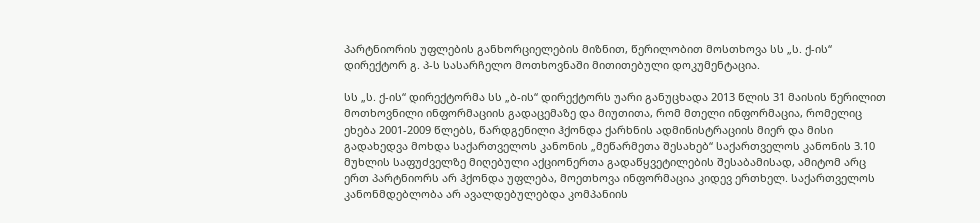პარტნიორის უფლების განხორციელების მიზნით, წერილობით მოსთხოვა სს „ს. ქ-ის“ დირექტორ გ. პ-ს სასარჩელო მოთხოვნაში მითითებული დოკუმენტაცია.

სს „ს. ქ-ის“ დირექტორმა სს „ბ-ის“ დირექტორს უარი განუცხადა 2013 წლის 31 მაისის წერილით მოთხოვნილი ინფორმაციის გადაცემაზე და მიუთითა, რომ მთელი ინფორმაცია, რომელიც ეხება 2001-2009 წლებს, წარდგენილი ჰქონდა ქარხნის ადმინისტრაციის მიერ და მისი გადახედვა მოხდა საქართველოს კანონის „მეწარმეთა შესახებ“ საქართველოს კანონის 3.10 მუხლის საფუძველზე მიღებული აქციონერთა გადაწყვეტილების შესაბამისად, ამიტომ არც ერთ პარტნიორს არ ჰქონდა უფლება, მოეთხოვა ინფორმაცია კიდევ ერთხელ. საქართველოს კანონმდებლობა არ ავალდებულებდა კომპანიის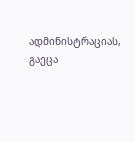ადმინისტრაციას, გაეცა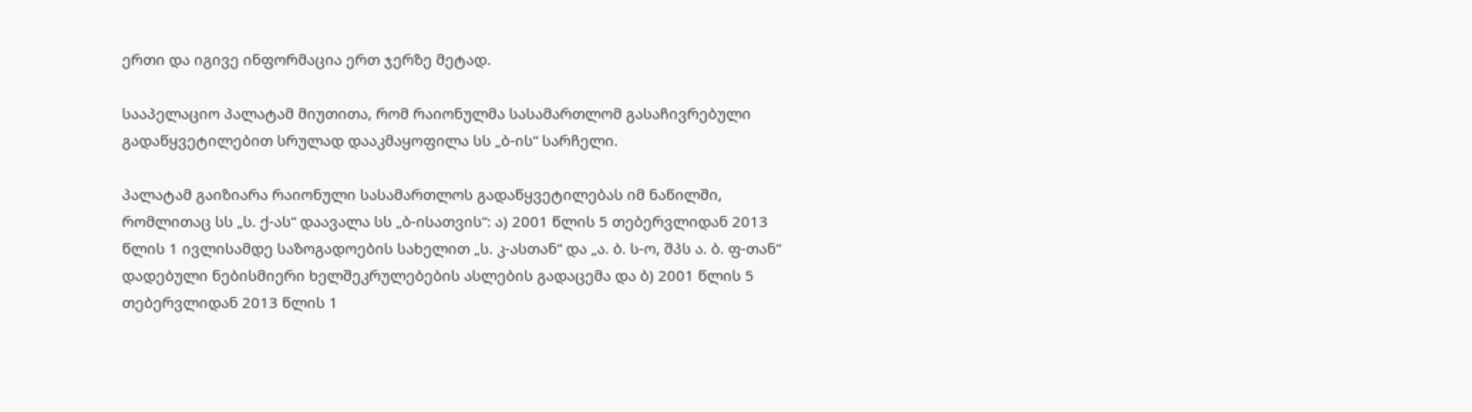ერთი და იგივე ინფორმაცია ერთ ჯერზე მეტად.

სააპელაციო პალატამ მიუთითა, რომ რაიონულმა სასამართლომ გასაჩივრებული გადაწყვეტილებით სრულად დააკმაყოფილა სს „ბ-ის“ სარჩელი.

პალატამ გაიზიარა რაიონული სასამართლოს გადაწყვეტილებას იმ ნაწილში, რომლითაც სს „ს. ქ-ას“ დაავალა სს „ბ-ისათვის“: ა) 2001 წლის 5 თებერვლიდან 2013 წლის 1 ივლისამდე საზოგადოების სახელით „ს. კ-ასთან“ და „ა. ბ. ს-ო, შპს ა. ბ. ფ-თან“ დადებული ნებისმიერი ხელშეკრულებების ასლების გადაცემა და ბ) 2001 წლის 5 თებერვლიდან 2013 წლის 1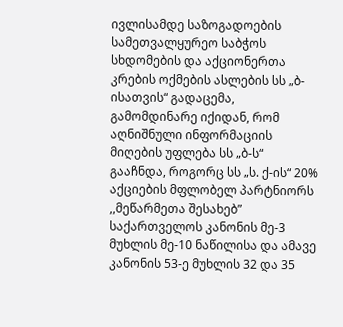ივლისამდე საზოგადოების სამეთვალყურეო საბჭოს სხდომების და აქციონერთა კრების ოქმების ასლების სს „ბ-ისათვის“ გადაცემა, გამომდინარე იქიდან, რომ აღნიშნული ინფორმაციის მიღების უფლება სს „ბ-ს“ გააჩნდა, როგორც სს „ს. ქ-ის“ 20% აქციების მფლობელ პარტნიორს ,,მეწარმეთა შესახებ” საქართველოს კანონის მე-3 მუხლის მე-10 ნაწილისა და ამავე კანონის 53-ე მუხლის 32 და 35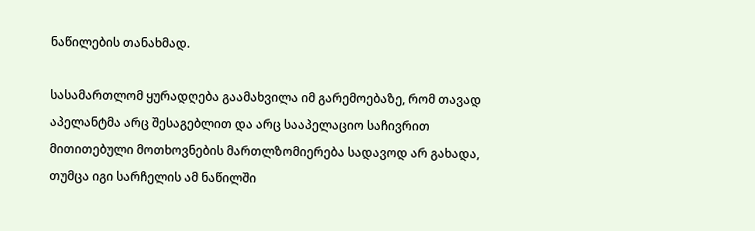ნაწილების თანახმად.

სასამართლომ ყურადღება გაამახვილა იმ გარემოებაზე, რომ თავად აპელანტმა არც შესაგებლით და არც სააპელაციო საჩივრით მითითებული მოთხოვნების მართლზომიერება სადავოდ არ გახადა, თუმცა იგი სარჩელის ამ ნაწილში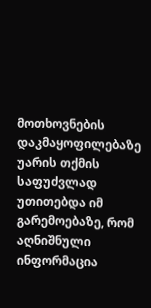მოთხოვნების დაკმაყოფილებაზე უარის თქმის საფუძვლად უთითებდა იმ გარემოებაზე, რომ აღნიშნული ინფორმაცია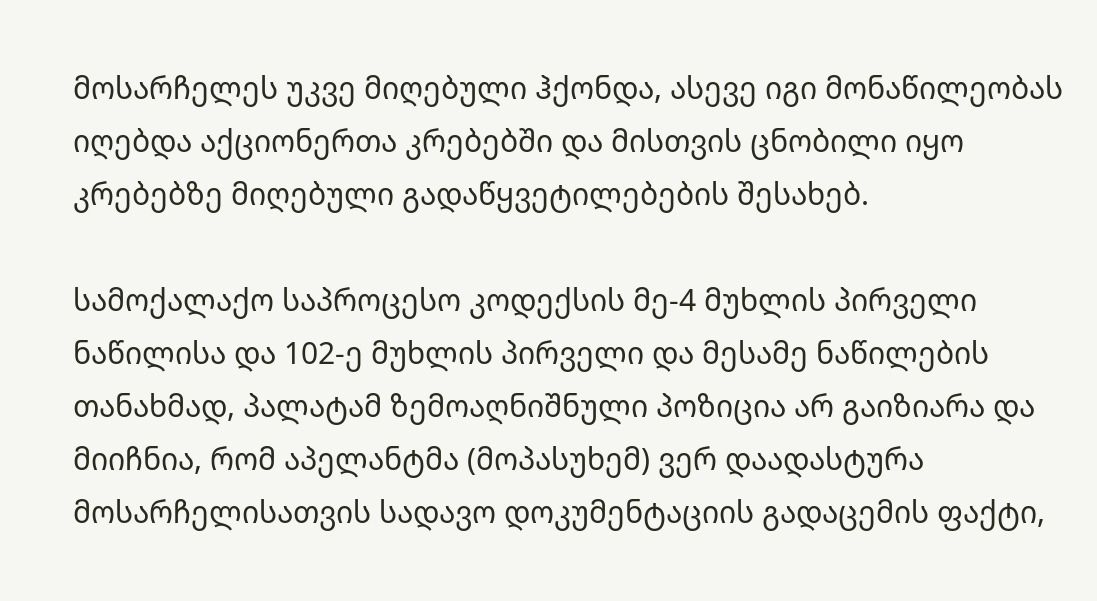მოსარჩელეს უკვე მიღებული ჰქონდა, ასევე იგი მონაწილეობას იღებდა აქციონერთა კრებებში და მისთვის ცნობილი იყო კრებებზე მიღებული გადაწყვეტილებების შესახებ.

სამოქალაქო საპროცესო კოდექსის მე-4 მუხლის პირველი ნაწილისა და 102-ე მუხლის პირველი და მესამე ნაწილების თანახმად, პალატამ ზემოაღნიშნული პოზიცია არ გაიზიარა და მიიჩნია, რომ აპელანტმა (მოპასუხემ) ვერ დაადასტურა მოსარჩელისათვის სადავო დოკუმენტაციის გადაცემის ფაქტი,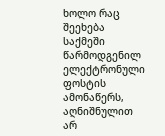ხოლო რაც შეეხება საქმეში წარმოდგენილ ელექტრონული ფოსტის ამონაწერს, აღნიშნულით არ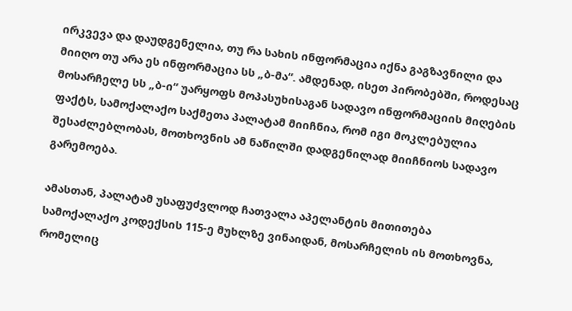ირკვევა და დაუდგენელია, თუ რა სახის ინფორმაცია იქნა გაგზავნილი და მიიღო თუ არა ეს ინფორმაცია სს „ბ-მა“. ამდენად, ისეთ პირობებში, როდესაც მოსარჩელე სს „ბ-ი“ უარყოფს მოპასუხისაგან სადავო ინფორმაციის მიღების ფაქტს, სამოქალაქო საქმეთა პალატამ მიიჩნია, რომ იგი მოკლებულია შესაძლებლობას, მოთხოვნის ამ ნაწილში დადგენილად მიიჩნიოს სადავო გარემოება.

ამასთან, პალატამ უსაფუძვლოდ ჩათვალა აპელანტის მითითება სამოქალაქო კოდექსის 115-ე მუხლზე ვინაიდან, მოსარჩელის ის მოთხოვნა, რომელიც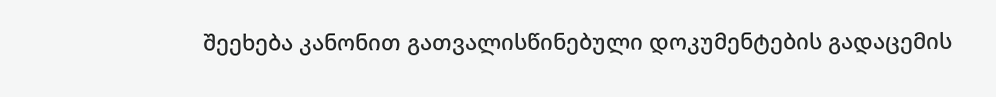შეეხება კანონით გათვალისწინებული დოკუმენტების გადაცემის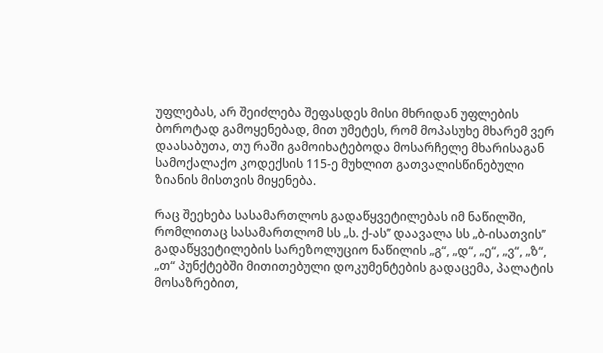უფლებას, არ შეიძლება შეფასდეს მისი მხრიდან უფლების ბოროტად გამოყენებად, მით უმეტეს, რომ მოპასუხე მხარემ ვერ დაასაბუთა, თუ რაში გამოიხატებოდა მოსარჩელე მხარისაგან სამოქალაქო კოდექსის 115-ე მუხლით გათვალისწინებული ზიანის მისთვის მიყენება.

რაც შეეხება სასამართლოს გადაწყვეტილებას იმ ნაწილში, რომლითაც სასამართლომ სს „ს. ქ-ას’’ დაავალა სს „ბ-ისათვის’’ გადაწყვეტილების სარეზოლუციო ნაწილის „გ“, „დ“, „ე“, „ვ“, „ზ“, „თ“ პუნქტებში მითითებული დოკუმენტების გადაცემა, პალატის მოსაზრებით,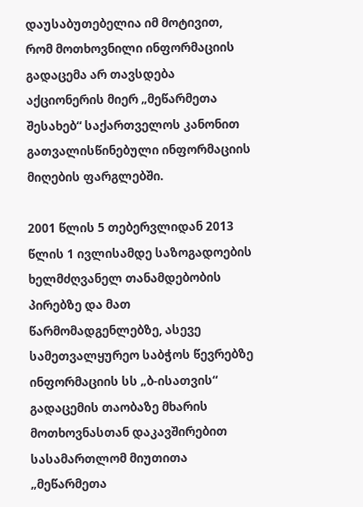დაუსაბუთებელია იმ მოტივით, რომ მოთხოვნილი ინფორმაციის გადაცემა არ თავსდება აქციონერის მიერ „მეწარმეთა შესახებ“ საქართველოს კანონით გათვალისწინებული ინფორმაციის მიღების ფარგლებში.

2001 წლის 5 თებერვლიდან 2013 წლის 1 ივლისამდე საზოგადოების ხელმძღვანელ თანამდებობის პირებზე და მათ წარმომადგენლებზე, ასევე სამეთვალყურეო საბჭოს წევრებზე ინფორმაციის სს „ბ-ისათვის“ გადაცემის თაობაზე მხარის მოთხოვნასთან დაკავშირებით სასამართლომ მიუთითა „მეწარმეთა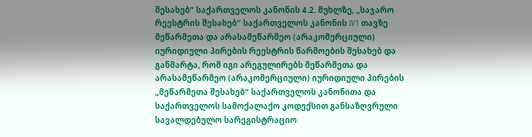შესახებ“ საქართველოს კანონის 4.2. მუხლზე, „საჯარო რეესტრის შესახებ“ საქართველოს კანონის IV1 თავზე მეწარმეთა და არასამეწარმეო (არაკომერციული) იურიდიული პირების რეესტრის წარმოების შესახებ და განმარტა, რომ იგი არეგულირებს მეწარმეთა და არასამეწარმეო (არაკომერციული) იურიდიული პირების „მეწარმეთა შესახებ“ საქართველოს კანონითა და საქართველოს სამოქალაქო კოდექსით განსაზღვრული სავალდებულო სარეგისტრაციო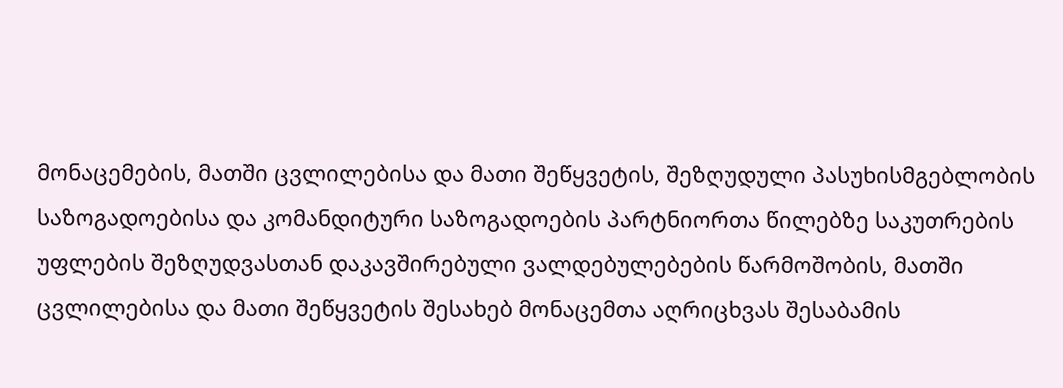მონაცემების, მათში ცვლილებისა და მათი შეწყვეტის, შეზღუდული პასუხისმგებლობის საზოგადოებისა და კომანდიტური საზოგადოების პარტნიორთა წილებზე საკუთრების უფლების შეზღუდვასთან დაკავშირებული ვალდებულებების წარმოშობის, მათში ცვლილებისა და მათი შეწყვეტის შესახებ მონაცემთა აღრიცხვას შესაბამის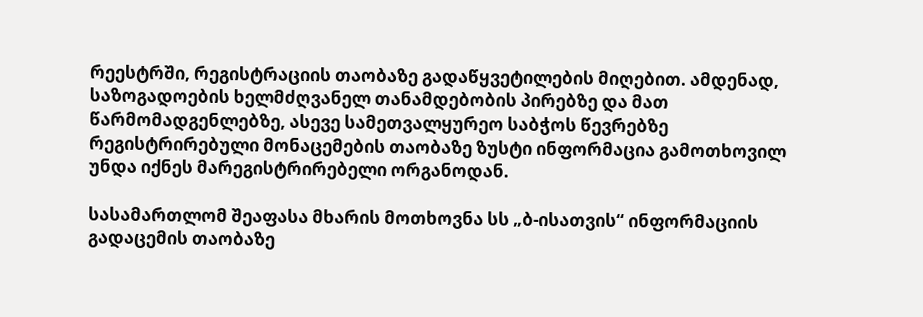რეესტრში, რეგისტრაციის თაობაზე გადაწყვეტილების მიღებით. ამდენად, საზოგადოების ხელმძღვანელ თანამდებობის პირებზე და მათ წარმომადგენლებზე, ასევე სამეთვალყურეო საბჭოს წევრებზე რეგისტრირებული მონაცემების თაობაზე ზუსტი ინფორმაცია გამოთხოვილ უნდა იქნეს მარეგისტრირებელი ორგანოდან.

სასამართლომ შეაფასა მხარის მოთხოვნა სს „ბ-ისათვის“ ინფორმაციის გადაცემის თაობაზე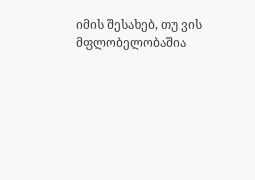იმის შესახებ, თუ ვის მფლობელობაშია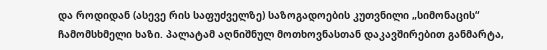და როდიდან (ასევე რის საფუძველზე) საზოგადოების კუთვნილი „სიმონაცის“ ჩამომსხმელი ხაზი. პალატამ აღნიშნულ მოთხოვნასთან დაკავშირებით განმარტა,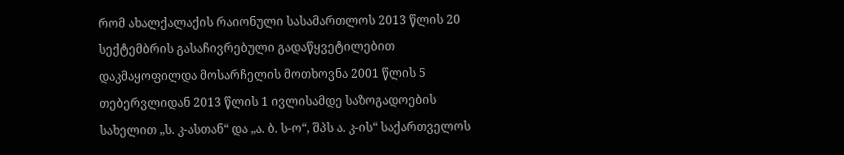რომ ახალქალაქის რაიონული სასამართლოს 2013 წლის 20 სექტემბრის გასაჩივრებული გადაწყვეტილებით დაკმაყოფილდა მოსარჩელის მოთხოვნა 2001 წლის 5 თებერვლიდან 2013 წლის 1 ივლისამდე საზოგადოების სახელით „ს. კ-ასთან“ და „ა. ბ. ს-ო“, შპს ა. კ-ის“ საქართველოს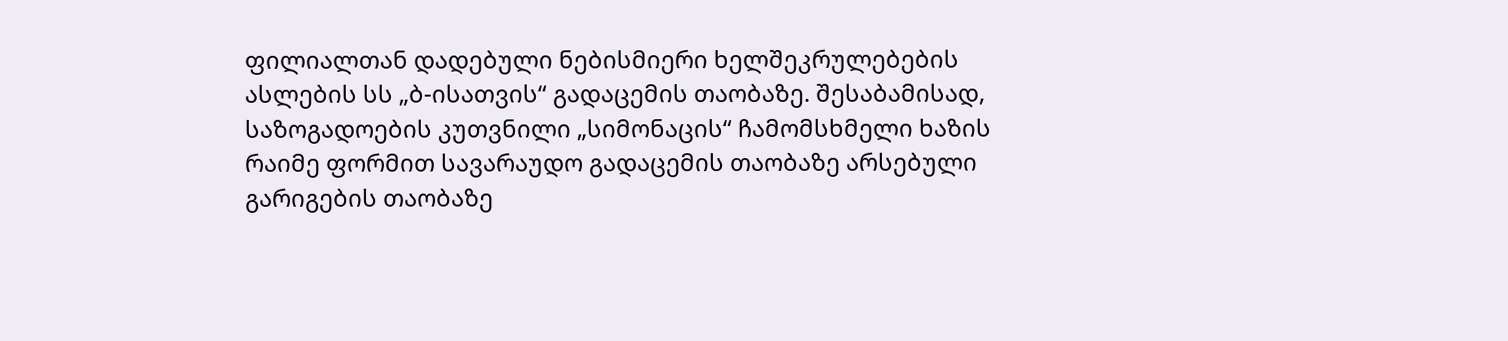ფილიალთან დადებული ნებისმიერი ხელშეკრულებების ასლების სს „ბ-ისათვის“ გადაცემის თაობაზე. შესაბამისად, საზოგადოების კუთვნილი „სიმონაცის“ ჩამომსხმელი ხაზის რაიმე ფორმით სავარაუდო გადაცემის თაობაზე არსებული გარიგების თაობაზე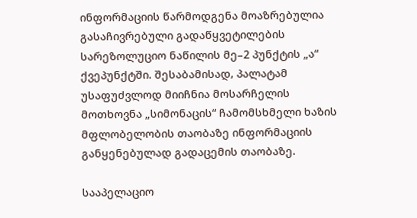ინფორმაციის წარმოდგენა მოაზრებულია გასაჩივრებული გადაწყვეტილების სარეზოლუციო ნაწილის მე–2 პუნქტის „ა“ ქვეპუნქტში. შესაბამისად, პალატამ უსაფუძვლოდ მიიჩნია მოსარჩელის მოთხოვნა „სიმონაცის“ ჩამომსხმელი ხაზის მფლობელობის თაობაზე ინფორმაციის განყენებულად გადაცემის თაობაზე.

სააპელაციო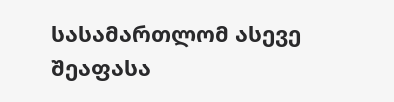სასამართლომ ასევე შეაფასა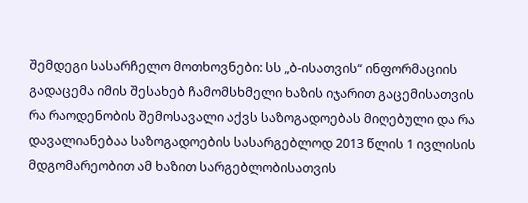შემდეგი სასარჩელო მოთხოვნები: სს „ბ-ისათვის“ ინფორმაციის გადაცემა იმის შესახებ ჩამომსხმელი ხაზის იჯარით გაცემისათვის რა რაოდენობის შემოსავალი აქვს საზოგადოებას მიღებული და რა დავალიანებაა საზოგადოების სასარგებლოდ 2013 წლის 1 ივლისის მდგომარეობით ამ ხაზით სარგებლობისათვის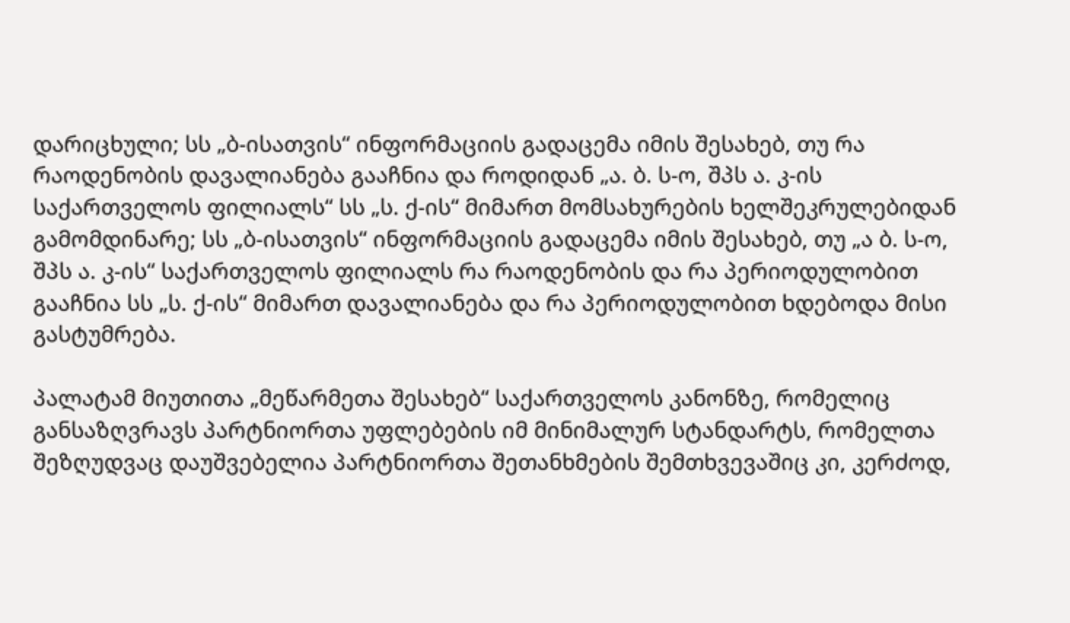დარიცხული; სს „ბ-ისათვის“ ინფორმაციის გადაცემა იმის შესახებ, თუ რა რაოდენობის დავალიანება გააჩნია და როდიდან „ა. ბ. ს-ო, შპს ა. კ-ის საქართველოს ფილიალს“ სს „ს. ქ-ის“ მიმართ მომსახურების ხელშეკრულებიდან გამომდინარე; სს „ბ-ისათვის“ ინფორმაციის გადაცემა იმის შესახებ, თუ „ა ბ. ს-ო, შპს ა. კ-ის“ საქართველოს ფილიალს რა რაოდენობის და რა პერიოდულობით გააჩნია სს „ს. ქ-ის“ მიმართ დავალიანება და რა პერიოდულობით ხდებოდა მისი გასტუმრება.

პალატამ მიუთითა „მეწარმეთა შესახებ“ საქართველოს კანონზე, რომელიც განსაზღვრავს პარტნიორთა უფლებების იმ მინიმალურ სტანდარტს, რომელთა შეზღუდვაც დაუშვებელია პარტნიორთა შეთანხმების შემთხვევაშიც კი, კერძოდ,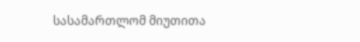სასამართლომ მიუთითა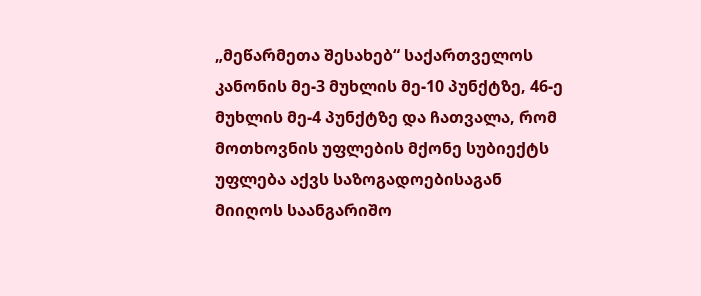„მეწარმეთა შესახებ“ საქართველოს კანონის მე-3 მუხლის მე-10 პუნქტზე, 46-ე მუხლის მე-4 პუნქტზე და ჩათვალა, რომ მოთხოვნის უფლების მქონე სუბიექტს უფლება აქვს საზოგადოებისაგან მიიღოს საანგარიშო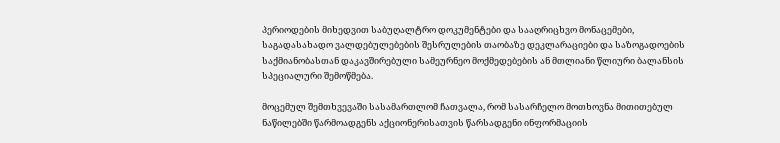პერიოდების მიხედვით საბუღალტრო დოკუმენტები და სააღრიცხვო მონაცემები, საგადასახადო ვალდებულებების შესრულების თაობაზე დეკლარაციები და საზოგადოების საქმიანობასთან დაკავშირებული სამეურნეო მოქმედებების ან მთლიანი წლიური ბალანსის სპეციალური შემოწმება.

მოცემულ შემთხვევაში სასამართლომ ჩათვალა, რომ სასარჩელო მოთხოვნა მითითებულ ნაწილებში წარმოადგენს აქციონერისათვის წარსადგენი ინფორმაციის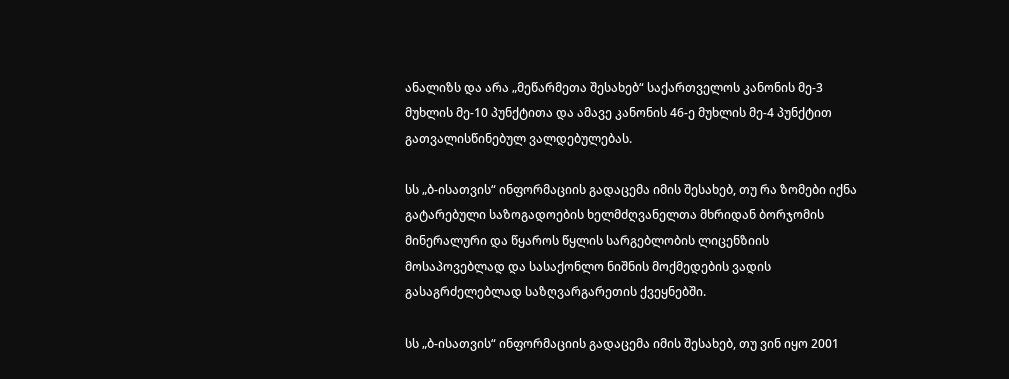ანალიზს და არა „მეწარმეთა შესახებ“ საქართველოს კანონის მე-3 მუხლის მე-10 პუნქტითა და ამავე კანონის 46-ე მუხლის მე-4 პუნქტით გათვალისწინებულ ვალდებულებას.

სს „ბ-ისათვის“ ინფორმაციის გადაცემა იმის შესახებ, თუ რა ზომები იქნა გატარებული საზოგადოების ხელმძღვანელთა მხრიდან ბორჯომის მინერალური და წყაროს წყლის სარგებლობის ლიცენზიის მოსაპოვებლად და სასაქონლო ნიშნის მოქმედების ვადის გასაგრძელებლად საზღვარგარეთის ქვეყნებში.

სს „ბ-ისათვის“ ინფორმაციის გადაცემა იმის შესახებ, თუ ვინ იყო 2001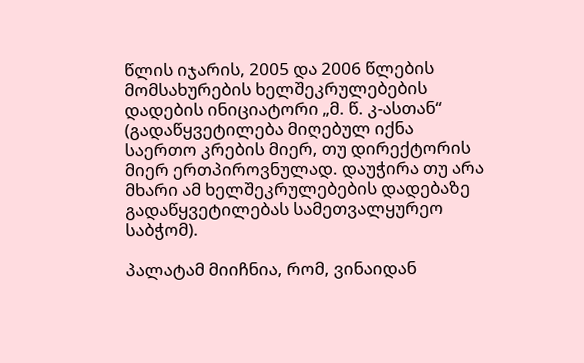წლის იჯარის, 2005 და 2006 წლების მომსახურების ხელშეკრულებების დადების ინიციატორი „მ. წ. კ-ასთან“ (გადაწყვეტილება მიღებულ იქნა საერთო კრების მიერ, თუ დირექტორის მიერ ერთპიროვნულად. დაუჭირა თუ არა მხარი ამ ხელშეკრულებების დადებაზე გადაწყვეტილებას სამეთვალყურეო საბჭომ).

პალატამ მიიჩნია, რომ, ვინაიდან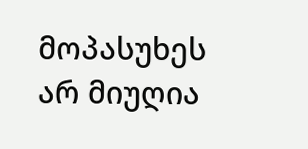მოპასუხეს არ მიუღია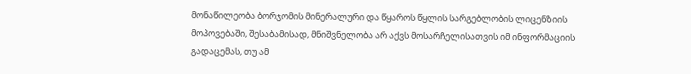მონაწილეობა ბორჯომის მინერალური და წყაროს წყლის სარგებლობის ლიცენზიის მოპოვებაში, შესაბამისად, მნიშვნელობა არ აქვს მოსარჩელისათვის იმ ინფორმაციის გადაცემას, თუ ამ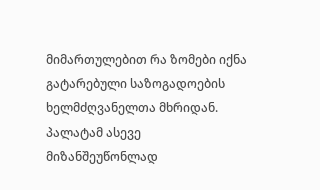მიმართულებით რა ზომები იქნა გატარებული საზოგადოების ხელმძღვანელთა მხრიდან. პალატამ ასევე მიზანშეუწონლად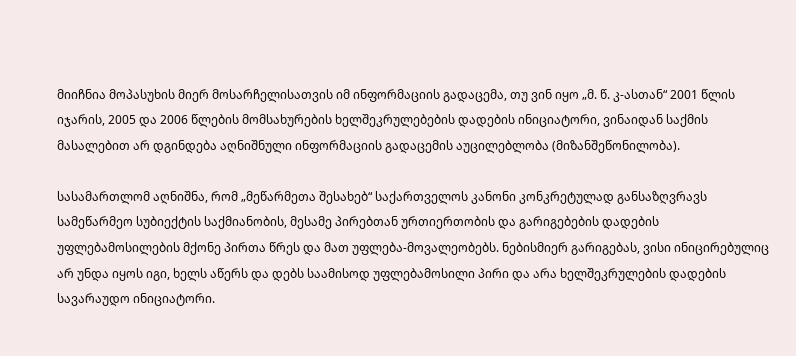მიიჩნია მოპასუხის მიერ მოსარჩელისათვის იმ ინფორმაციის გადაცემა, თუ ვინ იყო „მ. წ. კ-ასთან“ 2001 წლის იჯარის, 2005 და 2006 წლების მომსახურების ხელშეკრულებების დადების ინიციატორი, ვინაიდან საქმის მასალებით არ დგინდება აღნიშნული ინფორმაციის გადაცემის აუცილებლობა (მიზანშეწონილობა).

სასამართლომ აღნიშნა, რომ „მეწარმეთა შესახებ“ საქართველოს კანონი კონკრეტულად განსაზღვრავს სამეწარმეო სუბიექტის საქმიანობის, მესამე პირებთან ურთიერთობის და გარიგებების დადების უფლებამოსილების მქონე პირთა წრეს და მათ უფლება-მოვალეობებს. ნებისმიერ გარიგებას, ვისი ინიცირებულიც არ უნდა იყოს იგი, ხელს აწერს და დებს საამისოდ უფლებამოსილი პირი და არა ხელშეკრულების დადების სავარაუდო ინიციატორი.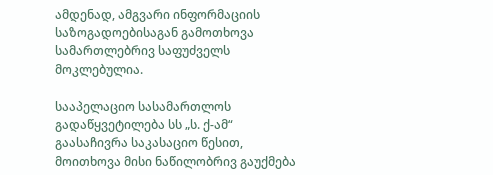ამდენად, ამგვარი ინფორმაციის საზოგადოებისაგან გამოთხოვა სამართლებრივ საფუძველს მოკლებულია.

სააპელაციო სასამართლოს გადაწყვეტილება სს „ს. ქ-ამ“ გაასაჩივრა საკასაციო წესით, მოითხოვა მისი ნაწილობრივ გაუქმება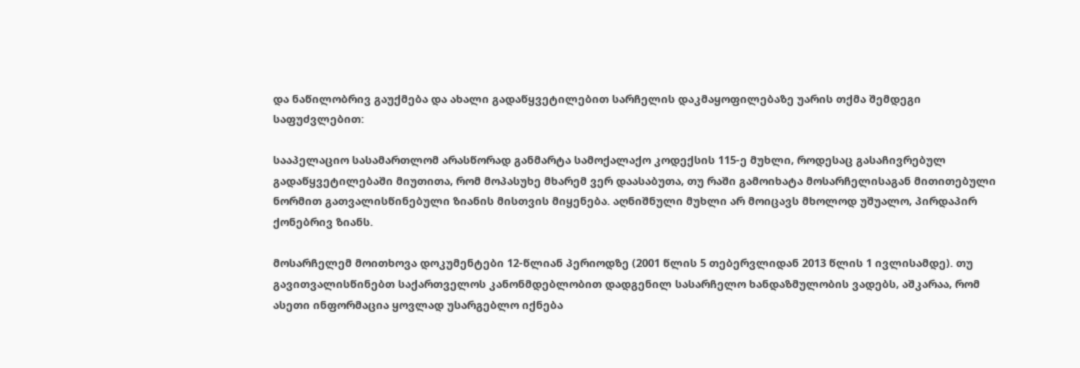და ნაწილობრივ გაუქმება და ახალი გადაწყვეტილებით სარჩელის დაკმაყოფილებაზე უარის თქმა შემდეგი საფუძვლებით:

სააპელაციო სასამართლომ არასწორად განმარტა სამოქალაქო კოდექსის 115-ე მუხლი, როდესაც გასაჩივრებულ გადაწყვეტილებაში მიუთითა, რომ მოპასუხე მხარემ ვერ დაასაბუთა, თუ რაში გამოიხატა მოსარჩელისაგან მითითებული ნორმით გათვალისწინებული ზიანის მისთვის მიყენება. აღნიშნული მუხლი არ მოიცავს მხოლოდ უშუალო, პირდაპირ ქონებრივ ზიანს.

მოსარჩელემ მოითხოვა დოკუმენტები 12-წლიან პერიოდზე (2001 წლის 5 თებერვლიდან 2013 წლის 1 ივლისამდე). თუ გავითვალისწინებთ საქართველოს კანონმდებლობით დადგენილ სასარჩელო ხანდაზმულობის ვადებს, აშკარაა, რომ ასეთი ინფორმაცია ყოვლად უსარგებლო იქნება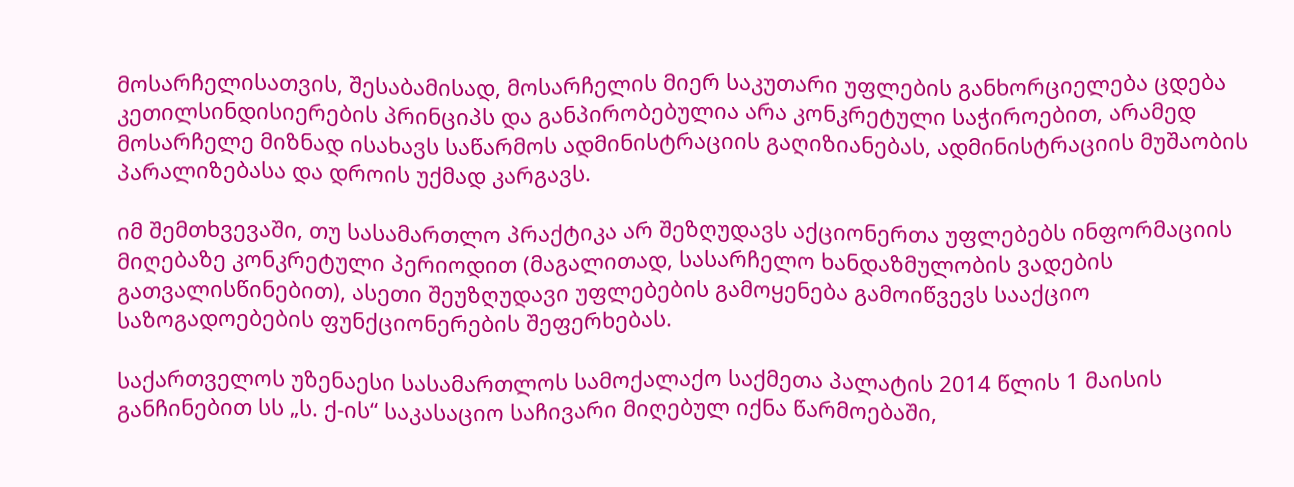მოსარჩელისათვის, შესაბამისად, მოსარჩელის მიერ საკუთარი უფლების განხორციელება ცდება კეთილსინდისიერების პრინციპს და განპირობებულია არა კონკრეტული საჭიროებით, არამედ მოსარჩელე მიზნად ისახავს საწარმოს ადმინისტრაციის გაღიზიანებას, ადმინისტრაციის მუშაობის პარალიზებასა და დროის უქმად კარგავს.

იმ შემთხვევაში, თუ სასამართლო პრაქტიკა არ შეზღუდავს აქციონერთა უფლებებს ინფორმაციის მიღებაზე კონკრეტული პერიოდით (მაგალითად, სასარჩელო ხანდაზმულობის ვადების გათვალისწინებით), ასეთი შეუზღუდავი უფლებების გამოყენება გამოიწვევს სააქციო საზოგადოებების ფუნქციონერების შეფერხებას.

საქართველოს უზენაესი სასამართლოს სამოქალაქო საქმეთა პალატის 2014 წლის 1 მაისის განჩინებით სს „ს. ქ-ის“ საკასაციო საჩივარი მიღებულ იქნა წარმოებაში,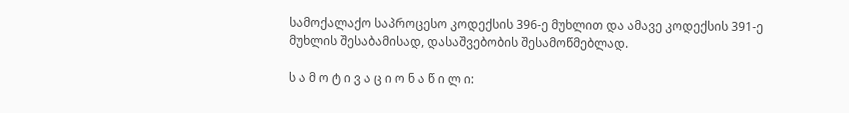სამოქალაქო საპროცესო კოდექსის 396-ე მუხლით და ამავე კოდექსის 391-ე მუხლის შესაბამისად, დასაშვებობის შესამოწმებლად.

ს ა მ ო ტ ი ვ ა ც ი ო ნ ა წ ი ლ ი: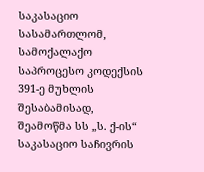საკასაციო სასამართლომ, სამოქალაქო საპროცესო კოდექსის 391-ე მუხლის შესაბამისად, შეამოწმა სს „ს. ქ-ის“ საკასაციო საჩივრის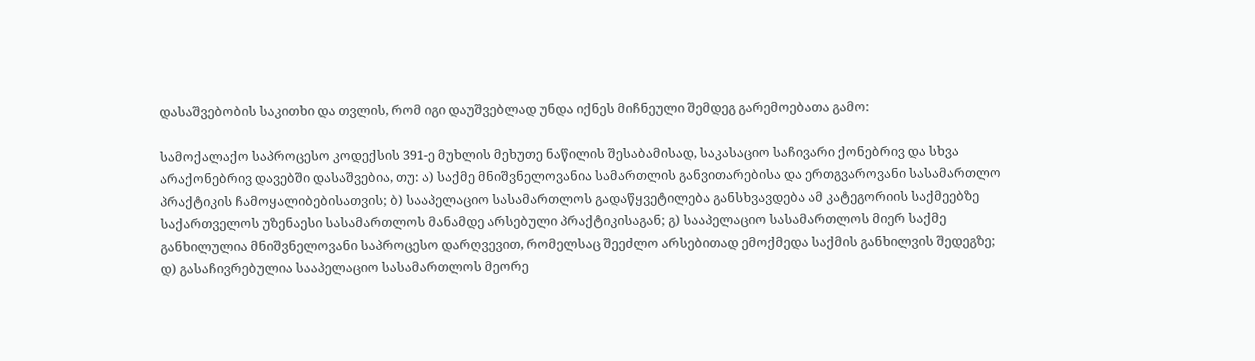დასაშვებობის საკითხი და თვლის, რომ იგი დაუშვებლად უნდა იქნეს მიჩნეული შემდეგ გარემოებათა გამო:

სამოქალაქო საპროცესო კოდექსის 391-ე მუხლის მეხუთე ნაწილის შესაბამისად, საკასაციო საჩივარი ქონებრივ და სხვა არაქონებრივ დავებში დასაშვებია, თუ: ა) საქმე მნიშვნელოვანია სამართლის განვითარებისა და ერთგვაროვანი სასამართლო პრაქტიკის ჩამოყალიბებისათვის; ბ) სააპელაციო სასამართლოს გადაწყვეტილება განსხვავდება ამ კატეგორიის საქმეებზე საქართველოს უზენაესი სასამართლოს მანამდე არსებული პრაქტიკისაგან; გ) სააპელაციო სასამართლოს მიერ საქმე განხილულია მნიშვნელოვანი საპროცესო დარღვევით, რომელსაც შეეძლო არსებითად ემოქმედა საქმის განხილვის შედეგზე; დ) გასაჩივრებულია სააპელაციო სასამართლოს მეორე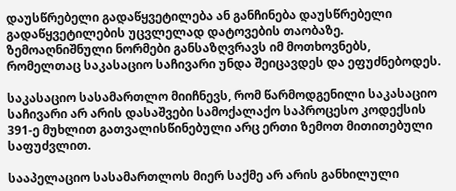დაუსწრებელი გადაწყვეტილება ან განჩინება დაუსწრებელი გადაწყვეტილების უცვლელად დატოვების თაობაზე. ზემოაღნიშნული ნორმები განსაზღვრავს იმ მოთხოვნებს, რომელთაც საკასაციო საჩივარი უნდა შეიცავდეს და ეფუძნებოდეს.

საკასაციო სასამართლო მიიჩნევს, რომ წარმოდგენილი საკასაციო საჩივარი არ არის დასაშვები სამოქალაქო საპროცესო კოდექსის 391-ე მუხლით გათვალისწინებული არც ერთი ზემოთ მითითებული საფუძვლით.

სააპელაციო სასამართლოს მიერ საქმე არ არის განხილული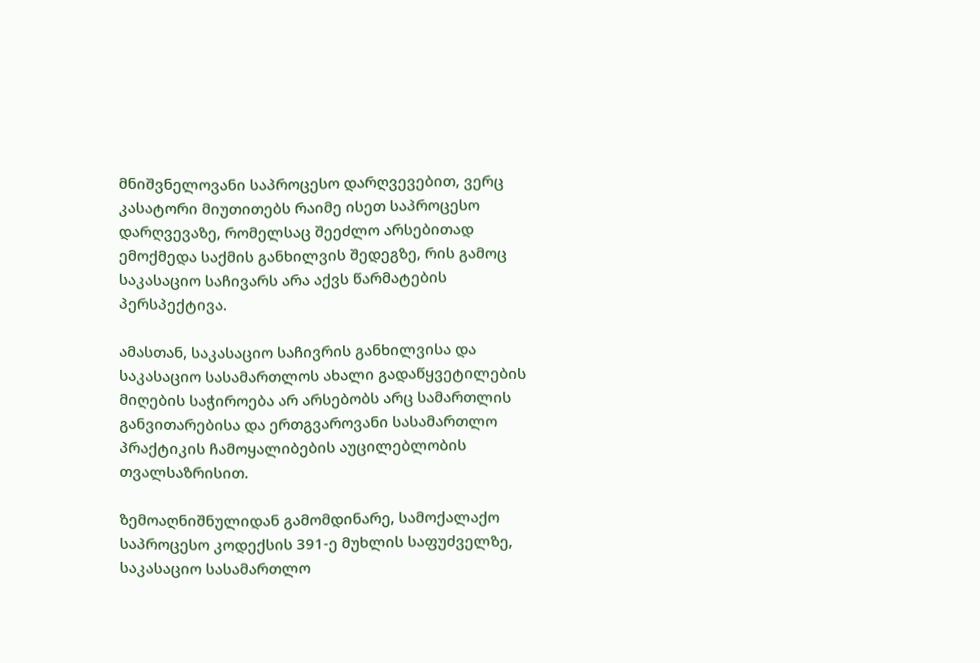მნიშვნელოვანი საპროცესო დარღვევებით, ვერც კასატორი მიუთითებს რაიმე ისეთ საპროცესო დარღვევაზე, რომელსაც შეეძლო არსებითად ემოქმედა საქმის განხილვის შედეგზე, რის გამოც საკასაციო საჩივარს არა აქვს წარმატების პერსპექტივა.

ამასთან, საკასაციო საჩივრის განხილვისა და საკასაციო სასამართლოს ახალი გადაწყვეტილების მიღების საჭიროება არ არსებობს არც სამართლის განვითარებისა და ერთგვაროვანი სასამართლო პრაქტიკის ჩამოყალიბების აუცილებლობის თვალსაზრისით.

ზემოაღნიშნულიდან გამომდინარე, სამოქალაქო საპროცესო კოდექსის 391-ე მუხლის საფუძველზე, საკასაციო სასამართლო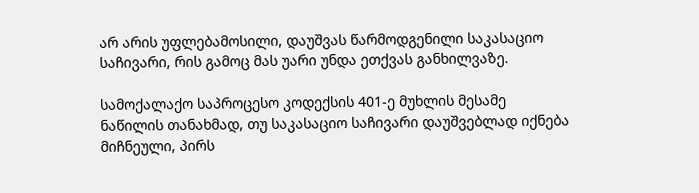არ არის უფლებამოსილი, დაუშვას წარმოდგენილი საკასაციო საჩივარი, რის გამოც მას უარი უნდა ეთქვას განხილვაზე.

სამოქალაქო საპროცესო კოდექსის 401-ე მუხლის მესამე ნაწილის თანახმად, თუ საკასაციო საჩივარი დაუშვებლად იქნება მიჩნეული, პირს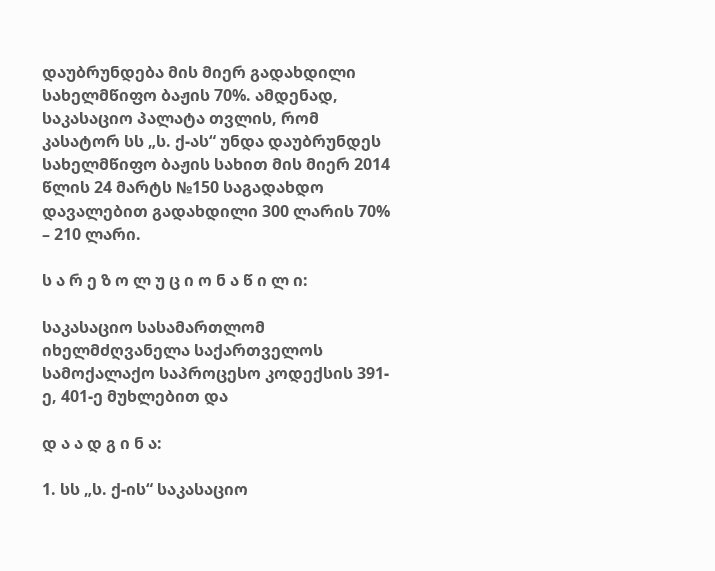დაუბრუნდება მის მიერ გადახდილი სახელმწიფო ბაჟის 70%. ამდენად, საკასაციო პალატა თვლის, რომ კასატორ სს „ს. ქ-ას“ უნდა დაუბრუნდეს სახელმწიფო ბაჟის სახით მის მიერ 2014 წლის 24 მარტს №150 საგადახდო დავალებით გადახდილი 300 ლარის 70% – 210 ლარი.

ს ა რ ე ზ ო ლ უ ც ი ო ნ ა წ ი ლ ი:

საკასაციო სასამართლომ იხელმძღვანელა საქართველოს სამოქალაქო საპროცესო კოდექსის 391-ე, 401-ე მუხლებით და

დ ა ა დ გ ი ნ ა:

1. სს „ს. ქ-ის“ საკასაციო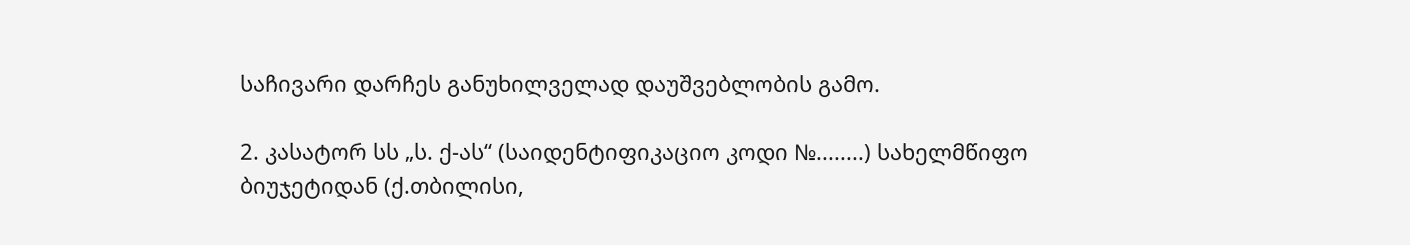საჩივარი დარჩეს განუხილველად დაუშვებლობის გამო.

2. კასატორ სს „ს. ქ-ას“ (საიდენტიფიკაციო კოდი №........) სახელმწიფო ბიუჯეტიდან (ქ.თბილისი,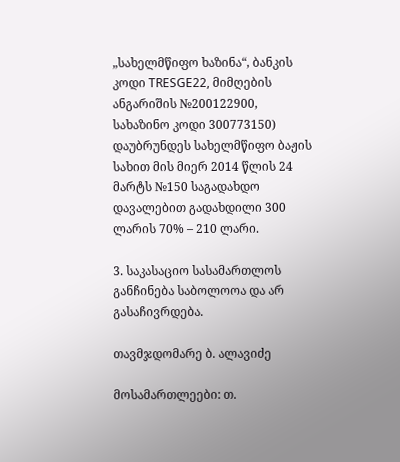„სახელმწიფო ხაზინა“, ბანკის კოდი TRESGE22, მიმღების ანგარიშის №200122900, სახაზინო კოდი 300773150) დაუბრუნდეს სახელმწიფო ბაჟის სახით მის მიერ 2014 წლის 24 მარტს №150 საგადახდო დავალებით გადახდილი 300 ლარის 70% – 210 ლარი.

3. საკასაციო სასამართლოს განჩინება საბოლოოა და არ გასაჩივრდება.

თავმჯდომარე ბ. ალავიძე

მოსამართლეები: თ.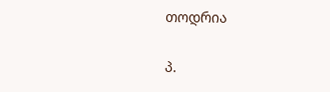თოდრია

პ.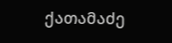ქათამაძე